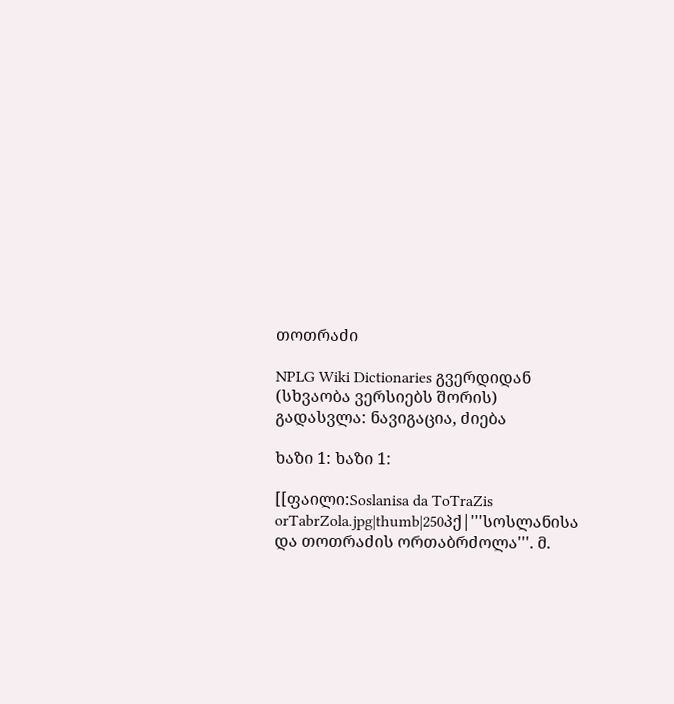თოთრაძი

NPLG Wiki Dictionaries გვერდიდან
(სხვაობა ვერსიებს შორის)
გადასვლა: ნავიგაცია, ძიება

ხაზი 1: ხაზი 1:

[[ფაილი:Soslanisa da ToTraZis orTabrZola.jpg|thumb|250პქ|'''სოსლანისა და თოთრაძის ორთაბრძოლა'''. მ.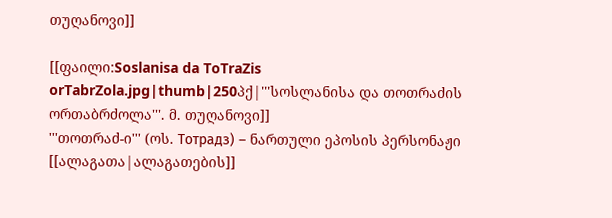თუღანოვი]]

[[ფაილი:Soslanisa da ToTraZis orTabrZola.jpg|thumb|250პქ|'''სოსლანისა და თოთრაძის ორთაბრძოლა'''. მ. თუღანოვი]]
'''თოთრაძ-ი''' (ოს. Тотрадз) – ნართული ეპოსის პერსონაჟი [[ალაგათა|ალაგათების]]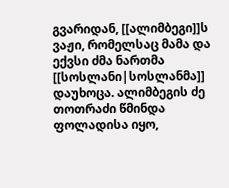გვარიდან, [[ალიმბეგი]]ს ვაჟი, რომელსაც მამა და ექვსი ძმა ნართმა [[სოსლანი|სოსლანმა]] დაუხოცა. ალიმბეგის ძე თოთრაძი წმინდა ფოლადისა იყო,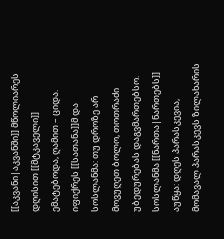[[აკვანი|აკვანში]] მწოლიარეს დღისით [[მტკაველი]] ემატებოდა, ღამით – ციდა. იფიქრეს [[სათანა]]მ და სოსლანმა: თუ დროზე არ მოვუღეთ ბოლო, თოთრაძი უბედურებას დაგვმართებსო. სოსლანმა [[ნართა|ნართებს]] აუწყა: დღეს პარასკევია, მომავალ პარასკევს ზილახარის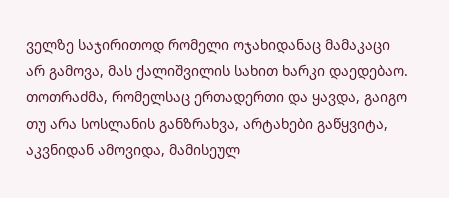ველზე საჯირითოდ რომელი ოჯახიდანაც მამაკაცი არ გამოვა, მას ქალიშვილის სახით ხარკი დაედებაო. თოთრაძმა, რომელსაც ერთადერთი და ყავდა, გაიგო თუ არა სოსლანის განზრახვა, არტახები გაწყვიტა, აკვნიდან ამოვიდა, მამისეულ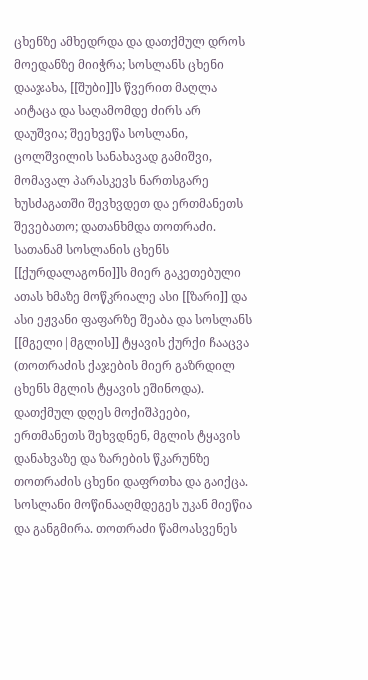ცხენზე ამხედრდა და დათქმულ დროს მოედანზე მიიჭრა; სოსლანს ცხენი დააჯახა, [[შუბი]]ს წვერით მაღლა აიტაცა და საღამომდე ძირს არ დაუშვია; შეეხვეწა სოსლანი, ცოლშვილის სანახავად გამიშვი, მომავალ პარასკევს ნართსგარე ხუსძაგათში შევხვდეთ და ერთმანეთს შევებათო; დათანხმდა თოთრაძი. სათანამ სოსლანის ცხენს [[ქურდალაგონი]]ს მიერ გაკეთებული ათას ხმაზე მოწკრიალე ასი [[ზარი]] და ასი ეჟვანი ფაფარზე შეაბა და სოსლანს [[მგელი|მგლის]] ტყავის ქურქი ჩააცვა (თოთრაძის ქაჯების მიერ გაზრდილ ცხენს მგლის ტყავის ეშინოდა). დათქმულ დღეს მოქიშპეები, ერთმანეთს შეხვდნენ, მგლის ტყავის დანახვაზე და ზარების წკარუნზე თოთრაძის ცხენი დაფრთხა და გაიქცა. სოსლანი მოწინააღმდეგეს უკან მიეწია და განგმირა. თოთრაძი წამოასვენეს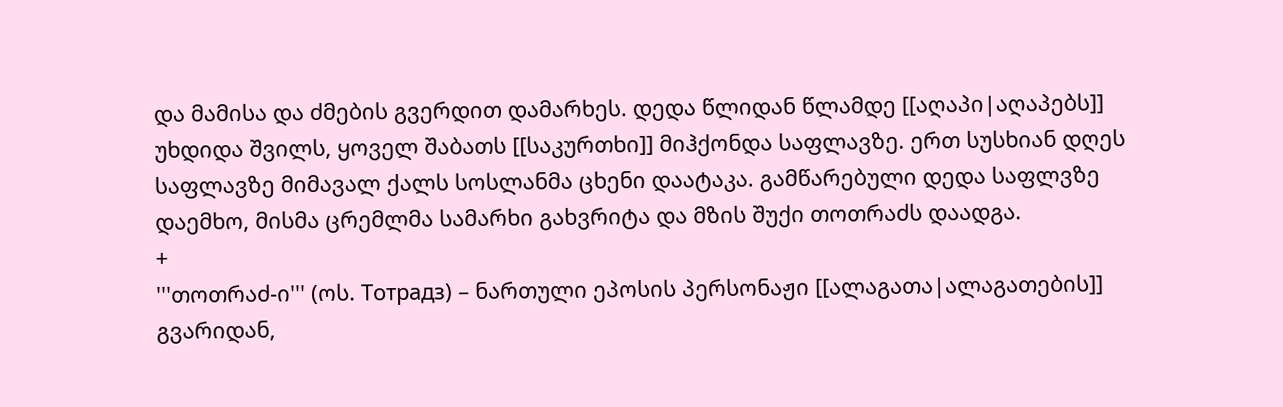და მამისა და ძმების გვერდით დამარხეს. დედა წლიდან წლამდე [[აღაპი|აღაპებს]] უხდიდა შვილს, ყოველ შაბათს [[საკურთხი]] მიჰქონდა საფლავზე. ერთ სუსხიან დღეს საფლავზე მიმავალ ქალს სოსლანმა ცხენი დაატაკა. გამწარებული დედა საფლვზე დაემხო, მისმა ცრემლმა სამარხი გახვრიტა და მზის შუქი თოთრაძს დაადგა.
+
'''თოთრაძ-ი''' (ოს. Тотрадз) – ნართული ეპოსის პერსონაჟი [[ალაგათა|ალაგათების]] გვარიდან,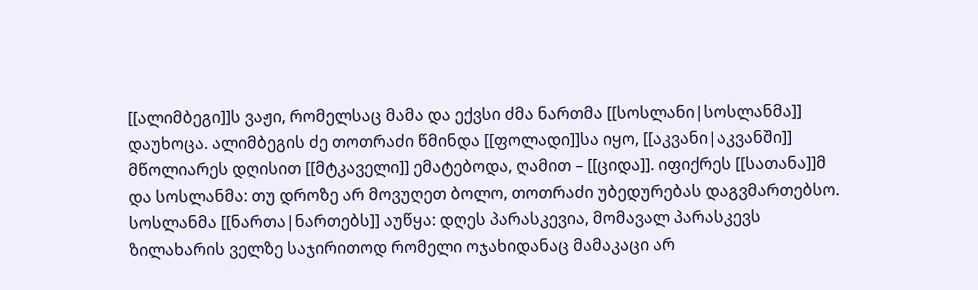[[ალიმბეგი]]ს ვაჟი, რომელსაც მამა და ექვსი ძმა ნართმა [[სოსლანი|სოსლანმა]] დაუხოცა. ალიმბეგის ძე თოთრაძი წმინდა [[ფოლადი]]სა იყო, [[აკვანი|აკვანში]] მწოლიარეს დღისით [[მტკაველი]] ემატებოდა, ღამით – [[ციდა]]. იფიქრეს [[სათანა]]მ და სოსლანმა: თუ დროზე არ მოვუღეთ ბოლო, თოთრაძი უბედურებას დაგვმართებსო. სოსლანმა [[ნართა|ნართებს]] აუწყა: დღეს პარასკევია, მომავალ პარასკევს ზილახარის ველზე საჯირითოდ რომელი ოჯახიდანაც მამაკაცი არ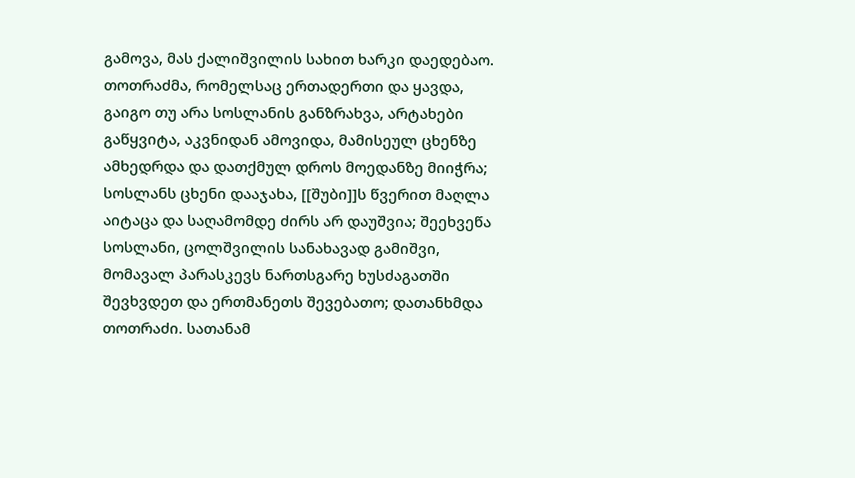გამოვა, მას ქალიშვილის სახით ხარკი დაედებაო. თოთრაძმა, რომელსაც ერთადერთი და ყავდა, გაიგო თუ არა სოსლანის განზრახვა, არტახები გაწყვიტა, აკვნიდან ამოვიდა, მამისეულ ცხენზე ამხედრდა და დათქმულ დროს მოედანზე მიიჭრა; სოსლანს ცხენი დააჯახა, [[შუბი]]ს წვერით მაღლა აიტაცა და საღამომდე ძირს არ დაუშვია; შეეხვეწა სოსლანი, ცოლშვილის სანახავად გამიშვი, მომავალ პარასკევს ნართსგარე ხუსძაგათში შევხვდეთ და ერთმანეთს შევებათო; დათანხმდა თოთრაძი. სათანამ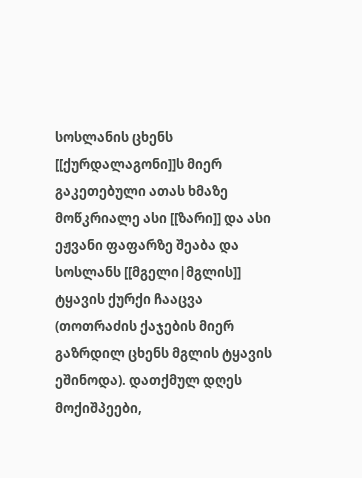სოსლანის ცხენს [[ქურდალაგონი]]ს მიერ გაკეთებული ათას ხმაზე მოწკრიალე ასი [[ზარი]] და ასი ეჟვანი ფაფარზე შეაბა და სოსლანს [[მგელი|მგლის]] ტყავის ქურქი ჩააცვა (თოთრაძის ქაჯების მიერ გაზრდილ ცხენს მგლის ტყავის ეშინოდა). დათქმულ დღეს მოქიშპეები,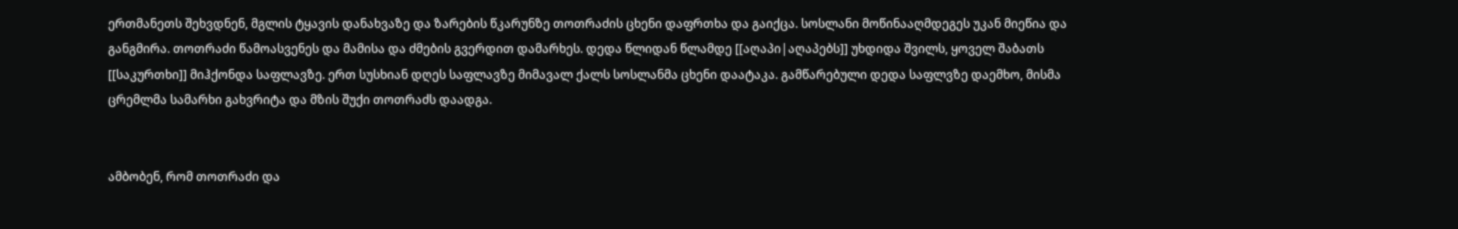ერთმანეთს შეხვდნენ, მგლის ტყავის დანახვაზე და ზარების წკარუნზე თოთრაძის ცხენი დაფრთხა და გაიქცა. სოსლანი მოწინააღმდეგეს უკან მიეწია და განგმირა. თოთრაძი წამოასვენეს და მამისა და ძმების გვერდით დამარხეს. დედა წლიდან წლამდე [[აღაპი|აღაპებს]] უხდიდა შვილს, ყოველ შაბათს [[საკურთხი]] მიჰქონდა საფლავზე. ერთ სუსხიან დღეს საფლავზე მიმავალ ქალს სოსლანმა ცხენი დაატაკა. გამწარებული დედა საფლვზე დაემხო, მისმა ცრემლმა სამარხი გახვრიტა და მზის შუქი თოთრაძს დაადგა.


ამბობენ, რომ თოთრაძი და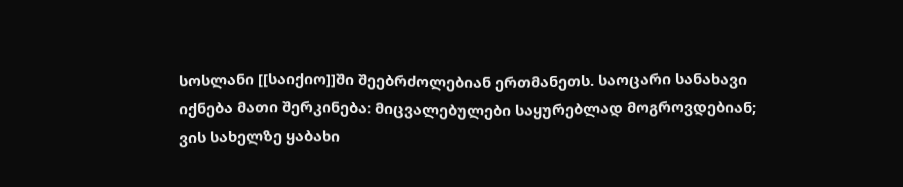სოსლანი [[საიქიო]]ში შეებრძოლებიან ერთმანეთს. საოცარი სანახავი იქნება მათი შერკინება: მიცვალებულები საყურებლად მოგროვდებიან; ვის სახელზე ყაბახი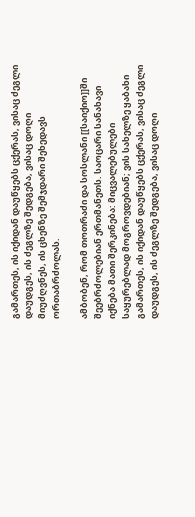გამართეს, ის იქიდან დაუწყებს ცქერას, ვისაც ძეგლი დაუდგეს, ის ძეგლზე შედგება, ვისაც დოღი მიუძღვნეს, ის ცხენზე შემჯდარი შეხედავს ორთაბრძოლას.

ამბობენ, რომ თოთრაძი და სოსლანი [[საიქიო]]ში შეებრძოლებიან ერთმანეთს. საოცარი სანახავი იქნება მათი შერკინება: მიცვალებულები საყურებლად მოგროვდებიან; ვის სახელზე ყაბახი გამართეს, ის იქიდან დაუწყებს ცქერას, ვისაც ძეგლი დაუდგეს, ის ძეგლზე შედგება, ვისაც დოღი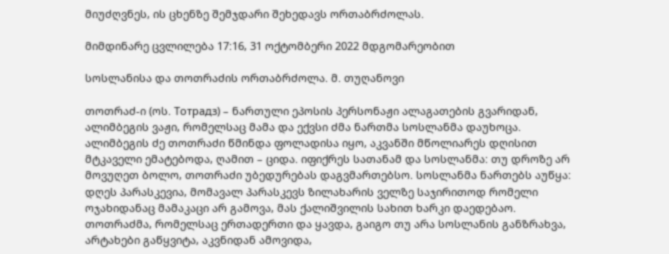მიუძღვნეს, ის ცხენზე შემჯდარი შეხედავს ორთაბრძოლას.

მიმდინარე ცვლილება 17:16, 31 ოქტომბერი 2022 მდგომარეობით

სოსლანისა და თოთრაძის ორთაბრძოლა. მ. თუღანოვი

თოთრაძ-ი (ოს. Тотрадз) – ნართული ეპოსის პერსონაჟი ალაგათების გვარიდან, ალიმბეგის ვაჟი, რომელსაც მამა და ექვსი ძმა ნართმა სოსლანმა დაუხოცა. ალიმბეგის ძე თოთრაძი წმინდა ფოლადისა იყო, აკვანში მწოლიარეს დღისით მტკაველი ემატებოდა, ღამით – ციდა. იფიქრეს სათანამ და სოსლანმა: თუ დროზე არ მოვუღეთ ბოლო, თოთრაძი უბედურებას დაგვმართებსო. სოსლანმა ნართებს აუწყა: დღეს პარასკევია, მომავალ პარასკევს ზილახარის ველზე საჯირითოდ რომელი ოჯახიდანაც მამაკაცი არ გამოვა, მას ქალიშვილის სახით ხარკი დაედებაო. თოთრაძმა, რომელსაც ერთადერთი და ყავდა, გაიგო თუ არა სოსლანის განზრახვა, არტახები გაწყვიტა, აკვნიდან ამოვიდა,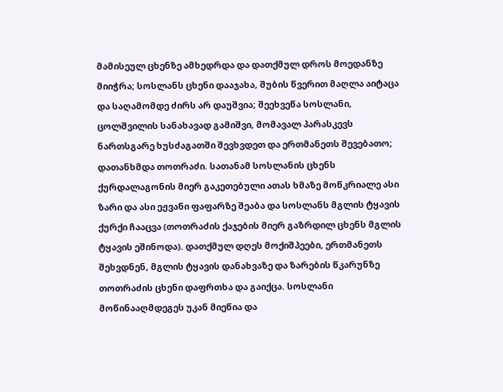მამისეულ ცხენზე ამხედრდა და დათქმულ დროს მოედანზე მიიჭრა; სოსლანს ცხენი დააჯახა, შუბის წვერით მაღლა აიტაცა და საღამომდე ძირს არ დაუშვია; შეეხვეწა სოსლანი, ცოლშვილის სანახავად გამიშვი, მომავალ პარასკევს ნართსგარე ხუსძაგათში შევხვდეთ და ერთმანეთს შევებათო; დათანხმდა თოთრაძი. სათანამ სოსლანის ცხენს ქურდალაგონის მიერ გაკეთებული ათას ხმაზე მოწკრიალე ასი ზარი და ასი ეჟვანი ფაფარზე შეაბა და სოსლანს მგლის ტყავის ქურქი ჩააცვა (თოთრაძის ქაჯების მიერ გაზრდილ ცხენს მგლის ტყავის ეშინოდა). დათქმულ დღეს მოქიშპეები, ერთმანეთს შეხვდნენ, მგლის ტყავის დანახვაზე და ზარების წკარუნზე თოთრაძის ცხენი დაფრთხა და გაიქცა. სოსლანი მოწინააღმდეგეს უკან მიეწია და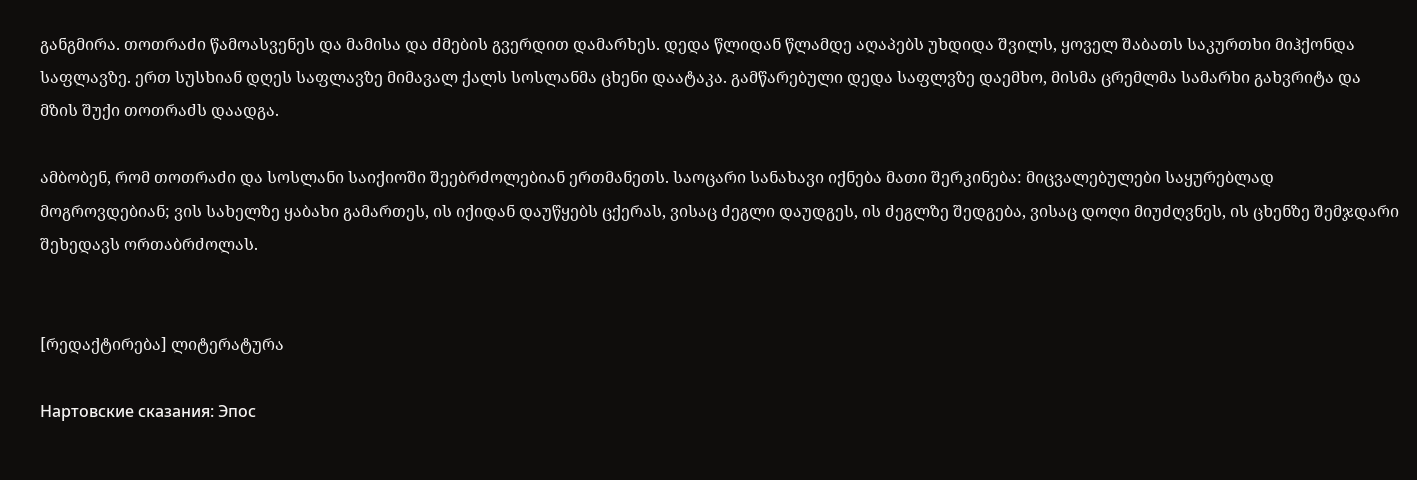განგმირა. თოთრაძი წამოასვენეს და მამისა და ძმების გვერდით დამარხეს. დედა წლიდან წლამდე აღაპებს უხდიდა შვილს, ყოველ შაბათს საკურთხი მიჰქონდა საფლავზე. ერთ სუსხიან დღეს საფლავზე მიმავალ ქალს სოსლანმა ცხენი დაატაკა. გამწარებული დედა საფლვზე დაემხო, მისმა ცრემლმა სამარხი გახვრიტა და მზის შუქი თოთრაძს დაადგა.

ამბობენ, რომ თოთრაძი და სოსლანი საიქიოში შეებრძოლებიან ერთმანეთს. საოცარი სანახავი იქნება მათი შერკინება: მიცვალებულები საყურებლად მოგროვდებიან; ვის სახელზე ყაბახი გამართეს, ის იქიდან დაუწყებს ცქერას, ვისაც ძეგლი დაუდგეს, ის ძეგლზე შედგება, ვისაც დოღი მიუძღვნეს, ის ცხენზე შემჯდარი შეხედავს ორთაბრძოლას.


[რედაქტირება] ლიტერატურა

Нартовские сказания: Эпос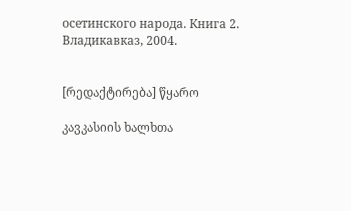осетинского народа. Книга 2. Владикавказ, 2004.


[რედაქტირება] წყარო

კავკასიის ხალხთა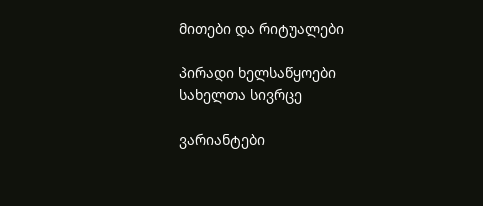მითები და რიტუალები

პირადი ხელსაწყოები
სახელთა სივრცე

ვარიანტები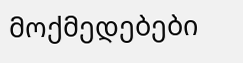მოქმედებები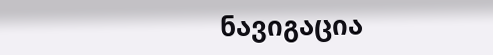ნავიგაცია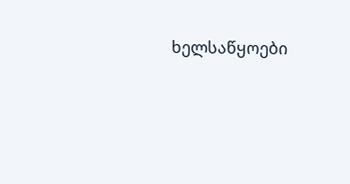ხელსაწყოები